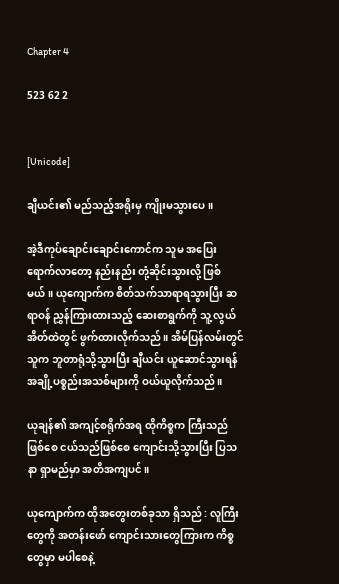Chapter 4

523 62 2


[Unicode]

ချီယင်း၏ မည်သည့်အရိုးမှ ကျိုးမသွားပေ။

အဲ့ဒီကုပ်ချောင်းချောင်းကောင်က သူမ အပြေးရောက်လာတော့ နည်းနည်း တုံ့ဆိုင်းသွားလို့ ဖြစ်မယ်။ ယုကျောက်က စိတ်သက်သာရာရသွားပြီး ဆရာဝန် ညွှန်ကြားထားသည့် ဆေးစာရွက်ကို သူ့ လွယ်အိတ်ထဲတွင် ဖွက်ထားလိုက်သည်။ အိမ်ပြန်လမ်းတွင် သူက ဘူတာရုံသို့သွားပြီး ချီယင်း ယူဆောင်သွားရန် အချို့ပစ္စည်းအသစ်များကို ဝယ်ယူလိုက်သည်။

ယုချန်၏ အကျင့်စရိုက်အရ ထိုကိစ္စက ကြီးသည်ဖြစ်စေ ငယ်သည်ဖြစ်စေ ကျောင်းသို့သွားပြီး ပြသနာ ရှာမည်မှာ အတိအကျပင်။

ယုကျောက်က ထိုအတွေးတစ်ခုသာ ရှိသည် : လူကြီးတွေကို အတန်းဖော် ကျောင်းသားတွေကြားက ကိစ္စတွေမှာ မပါစေနဲ့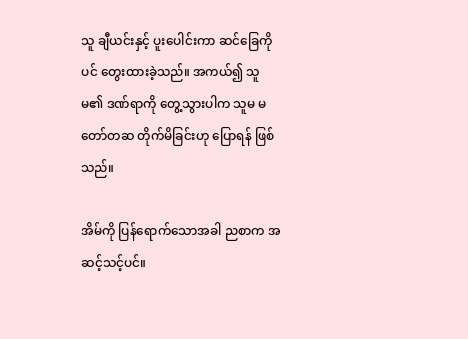သူ ချီယင်းနှင့် ပူးပေါင်းကာ ဆင်ခြေကိုပင် တွေးထားခဲ့သည်။ အကယ်၍ သူမ၏ ဒဏ်ရာကို တွေ့သွားပါက သူမ မတော်တဆ တိုက်မိခြင်းဟု ပြောရန် ဖြစ်သည်။

အိမ်ကို ပြန်ရောက်သောအခါ ညစာက အဆင့်သင့်ပင်။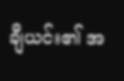ချီယင်း၏ အ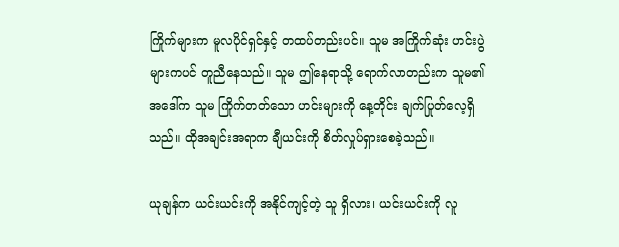ကြိုက်များက မူလပိုင်ရှင်နှင့် တထပ်တည်းပင်။ သူမ အကြိုက်ဆုံး ဟင်းပွဲများကပင် တူညီနေသည်။ သူမ ဤနေရာသို့ ရောက်လာတည်းက သူမ၏ အဒေါ်က သူမ ကြိုက်တတ်သော ဟင်းများကို နေ့တိုင်း ချက်ပြုတ်လေ့ရှိသည်။ ထိုအချင်းအရာက ချီယင်းကို စိတ်လှုပ်ရှားစေခဲ့သည်။

ယုချန်က ယင်းယင်းကို အနိုင်ကျင့်တဲ့ သူ ရှိလား၊ ယင်းယင်းကို လူ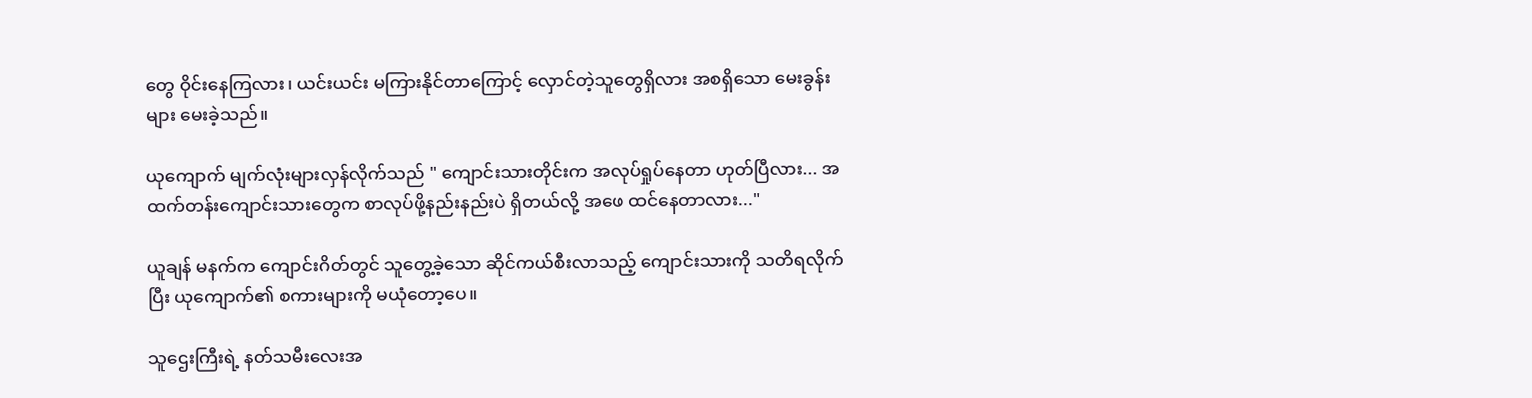တွေ ဝိုင်းနေကြလား၊ ယင်းယင်း မကြားနိုင်တာကြောင့် လှောင်တဲ့သူတွေရှိလား အစရှိသော မေးခွန်းများ မေးခဲ့သည်။

ယုကျောက် မျက်လုံးများလှန်လိုက်သည် " ကျောင်းသားတိုင်းက အလုပ်ရှုပ်နေတာ ဟုတ်ပြီလား... အထက်တန်းကျောင်းသားတွေက စာလုပ်ဖို့နည်းနည်းပဲ ရှိတယ်လို့ အဖေ ထင်နေတာလား..."

ယူချန် မနက်က ကျောင်းဂိတ်တွင် သူတွေ့ခဲ့သော ဆိုင်ကယ်စီးလာသည့် ကျောင်းသားကို သတိရလိုက်ပြီး ယုကျောက်၏ စကားများကို မယုံတော့ပေ။

သူဌေးကြီးရဲ့ နတ်သမီးလေးအ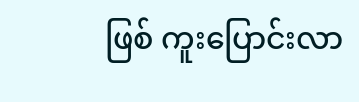ဖြစ် ကူးပြောင်းလာ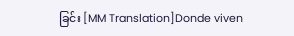ခြင်း [MM Translation]Donde viven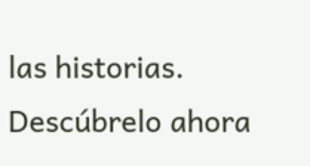las historias. Descúbrelo ahora